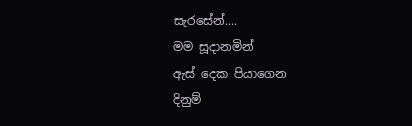සැරසේන්....
මම සූදානමින්
ඇස් දෙක පියාගෙන
දිනුම්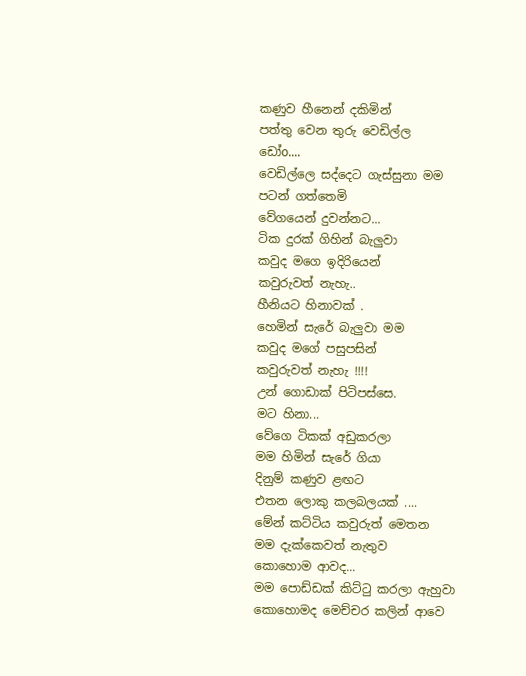කණුව හීනෙන් දකිමින්
පත්තු වෙන තුරු වෙඩිල්ල
ඩෝo....
වෙඩිල්ලෙ සද්දෙට ගැස්සුනා මම
පටන් ගත්තෙමි
වේගයෙන් දුවන්නට...
ටික දුරක් ගිහින් බැලුවා
කවුද මගෙ ඉදිරියෙන්
කවුරුවත් නැහැ..
හීනියට හිනාවක් .
හෙමින් සැරේ බැලුවා මම
කවුද මගේ පසුපසින්
කවුරුවත් නැහැ !!!!
උන් ගොඩාක් පිටිපස්සෙ.
මට හිනා...
වේගෙ ටිකක් අඩුකරලා
මම හිමින් සැරේ ගියා
දිනුම් කණුව ළඟට
එතන ලොකු කලබලයක් ....
මේන් කට්ටිය කවුරුත් මෙතන
මම දැක්කෙවත් නැතුව
කොහොම ආවද...
මම පොඩ්ඩක් කිට්ටු කරලා ඇහුවා
කොහොමද මෙච්චර කලින් ආවෙ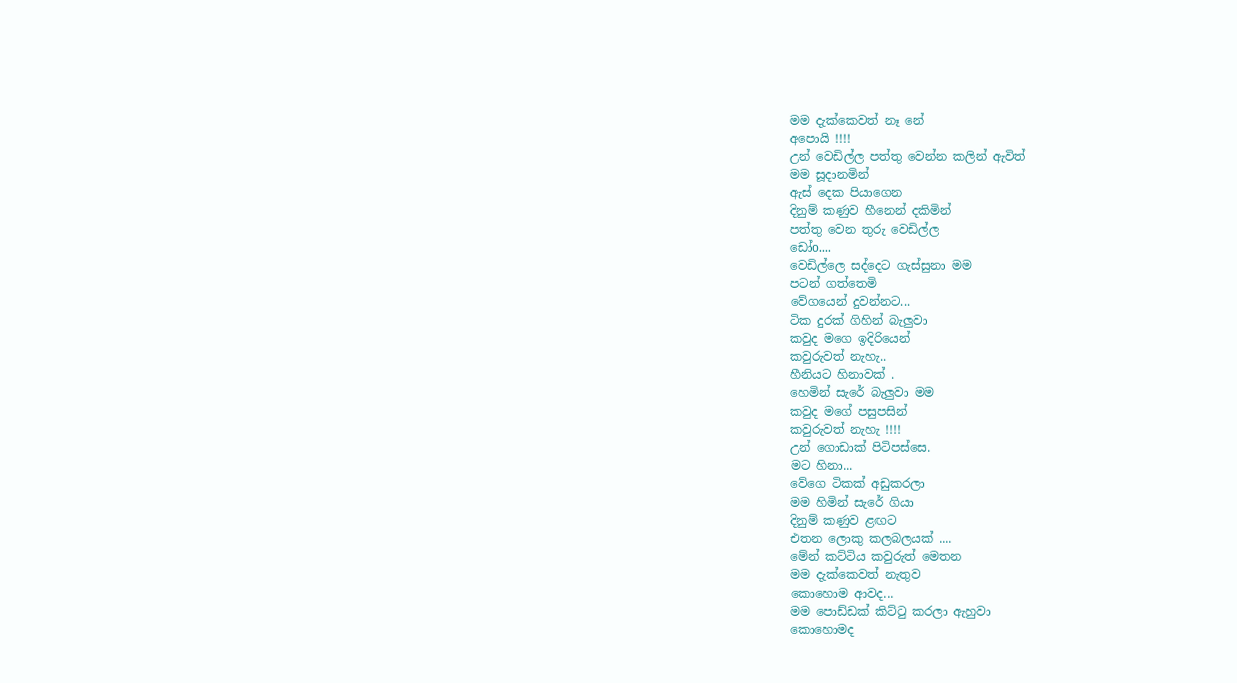මම දැක්කෙවත් නෑ නේ
අපොයි !!!!
උන් වෙඩිල්ල පත්තු වෙන්න කලින් ඇවිත්
මම සූදානමින්
ඇස් දෙක පියාගෙන
දිනුම් කණුව හීනෙන් දකිමින්
පත්තු වෙන තුරු වෙඩිල්ල
ඩෝo....
වෙඩිල්ලෙ සද්දෙට ගැස්සුනා මම
පටන් ගත්තෙමි
වේගයෙන් දුවන්නට...
ටික දුරක් ගිහින් බැලුවා
කවුද මගෙ ඉදිරියෙන්
කවුරුවත් නැහැ..
හීනියට හිනාවක් .
හෙමින් සැරේ බැලුවා මම
කවුද මගේ පසුපසින්
කවුරුවත් නැහැ !!!!
උන් ගොඩාක් පිටිපස්සෙ.
මට හිනා...
වේගෙ ටිකක් අඩුකරලා
මම හිමින් සැරේ ගියා
දිනුම් කණුව ළඟට
එතන ලොකු කලබලයක් ....
මේන් කට්ටිය කවුරුත් මෙතන
මම දැක්කෙවත් නැතුව
කොහොම ආවද...
මම පොඩ්ඩක් කිට්ටු කරලා ඇහුවා
කොහොමද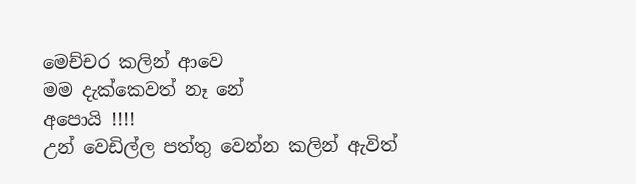මෙච්චර කලින් ආවෙ
මම දැක්කෙවත් නෑ නේ
අපොයි !!!!
උන් වෙඩිල්ල පත්තු වෙන්න කලින් ඇවිත්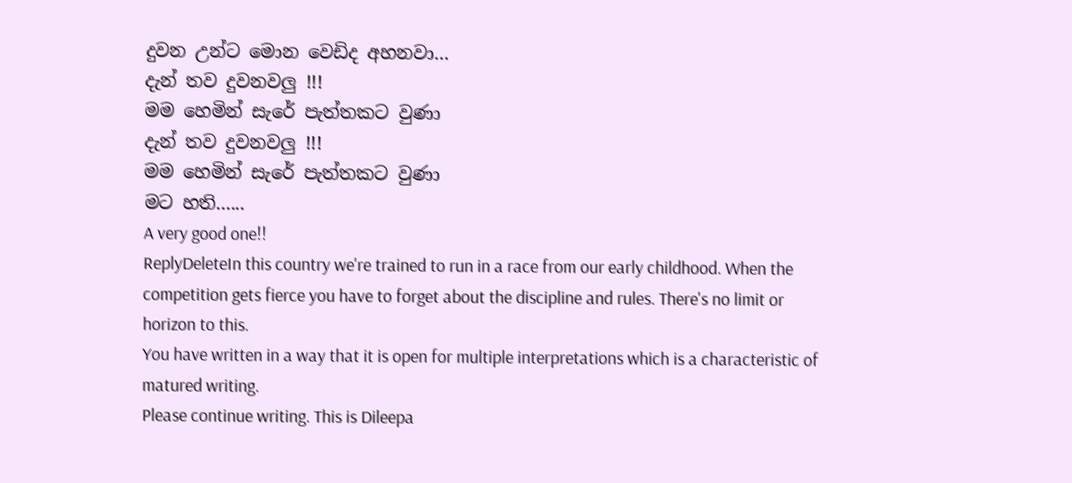දුවන උන්ට මොන වෙඩිද අහනවා...
දැන් තව දුවනවලු !!!
මම හෙමින් සැරේ පැත්තකට වුණා
දැන් තව දුවනවලු !!!
මම හෙමින් සැරේ පැත්තකට වුණා
මට හති......
A very good one!!
ReplyDeleteIn this country we're trained to run in a race from our early childhood. When the competition gets fierce you have to forget about the discipline and rules. There's no limit or horizon to this.
You have written in a way that it is open for multiple interpretations which is a characteristic of matured writing.
Please continue writing. This is Dileepa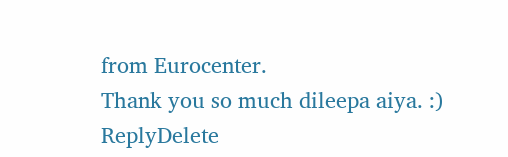from Eurocenter.
Thank you so much dileepa aiya. :)
ReplyDelete